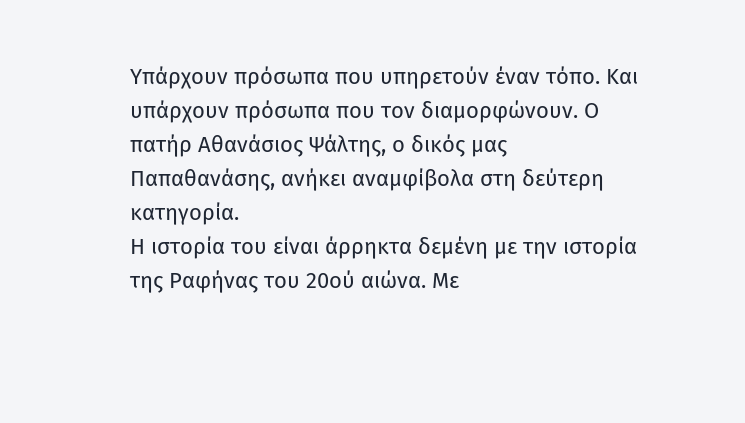Υπάρχουν πρόσωπα που υπηρετούν έναν τόπο. Και υπάρχουν πρόσωπα που τον διαμορφώνουν. Ο πατήρ Αθανάσιος Ψάλτης, ο δικός μας Παπαθανάσης, ανήκει αναμφίβολα στη δεύτερη κατηγορία.
Η ιστορία του είναι άρρηκτα δεμένη με την ιστορία της Ραφήνας του 20ού αιώνα. Με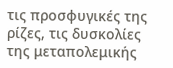τις προσφυγικές της ρίζες, τις δυσκολίες της μεταπολεμικής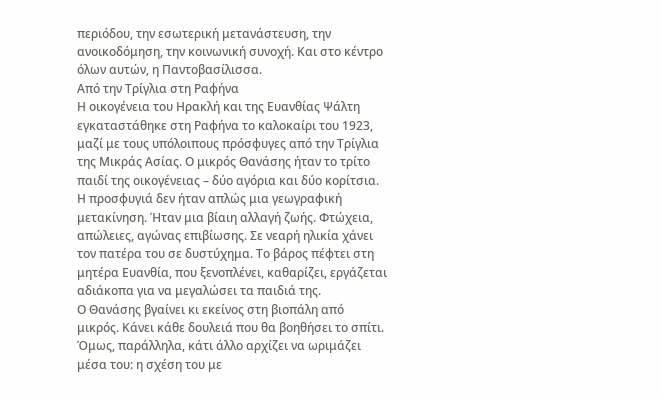περιόδου, την εσωτερική μετανάστευση, την ανοικοδόμηση, την κοινωνική συνοχή. Και στο κέντρο όλων αυτών, η Παντοβασίλισσα.
Από την Τρίγλια στη Ραφήνα
Η οικογένεια του Ηρακλή και της Ευανθίας Ψάλτη εγκαταστάθηκε στη Ραφήνα το καλοκαίρι του 1923, μαζί με τους υπόλοιπους πρόσφυγες από την Τρίγλια της Μικράς Ασίας. Ο μικρός Θανάσης ήταν το τρίτο παιδί της οικογένειας – δύο αγόρια και δύο κορίτσια.
Η προσφυγιά δεν ήταν απλώς μια γεωγραφική μετακίνηση. Ήταν μια βίαιη αλλαγή ζωής. Φτώχεια, απώλειες, αγώνας επιβίωσης. Σε νεαρή ηλικία χάνει τον πατέρα του σε δυστύχημα. Το βάρος πέφτει στη μητέρα Ευανθία, που ξενοπλένει, καθαρίζει, εργάζεται αδιάκοπα για να μεγαλώσει τα παιδιά της.
Ο Θανάσης βγαίνει κι εκείνος στη βιοπάλη από μικρός. Κάνει κάθε δουλειά που θα βοηθήσει το σπίτι. Όμως, παράλληλα, κάτι άλλο αρχίζει να ωριμάζει μέσα του: η σχέση του με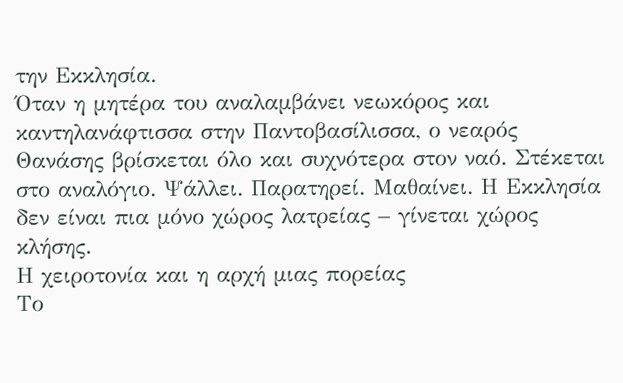την Εκκλησία.
Όταν η μητέρα του αναλαμβάνει νεωκόρος και καντηλανάφτισσα στην Παντοβασίλισσα, ο νεαρός Θανάσης βρίσκεται όλο και συχνότερα στον ναό. Στέκεται στο αναλόγιο. Ψάλλει. Παρατηρεί. Μαθαίνει. Η Εκκλησία δεν είναι πια μόνο χώρος λατρείας – γίνεται χώρος κλήσης.
Η χειροτονία και η αρχή μιας πορείας
Το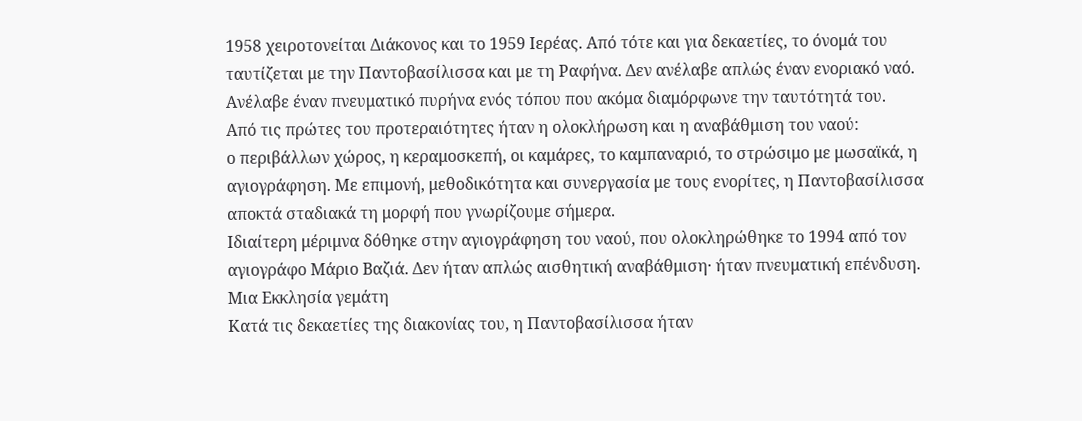1958 χειροτονείται Διάκονος και το 1959 Ιερέας. Από τότε και για δεκαετίες, το όνομά του ταυτίζεται με την Παντοβασίλισσα και με τη Ραφήνα. Δεν ανέλαβε απλώς έναν ενοριακό ναό. Ανέλαβε έναν πνευματικό πυρήνα ενός τόπου που ακόμα διαμόρφωνε την ταυτότητά του.
Από τις πρώτες του προτεραιότητες ήταν η ολοκλήρωση και η αναβάθμιση του ναού:
ο περιβάλλων χώρος, η κεραμοσκεπή, οι καμάρες, το καμπαναριό, το στρώσιμο με μωσαϊκά, η αγιογράφηση. Με επιμονή, μεθοδικότητα και συνεργασία με τους ενορίτες, η Παντοβασίλισσα αποκτά σταδιακά τη μορφή που γνωρίζουμε σήμερα.
Ιδιαίτερη μέριμνα δόθηκε στην αγιογράφηση του ναού, που ολοκληρώθηκε το 1994 από τον αγιογράφο Μάριο Βαζιά. Δεν ήταν απλώς αισθητική αναβάθμιση· ήταν πνευματική επένδυση.
Μια Εκκλησία γεμάτη
Κατά τις δεκαετίες της διακονίας του, η Παντοβασίλισσα ήταν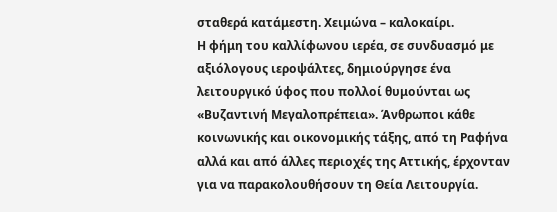σταθερά κατάμεστη. Χειμώνα – καλοκαίρι.
Η φήμη του καλλίφωνου ιερέα, σε συνδυασμό με αξιόλογους ιεροψάλτες, δημιούργησε ένα λειτουργικό ύφος που πολλοί θυμούνται ως «Βυζαντινή Μεγαλοπρέπεια». Άνθρωποι κάθε κοινωνικής και οικονομικής τάξης, από τη Ραφήνα αλλά και από άλλες περιοχές της Αττικής, έρχονταν για να παρακολουθήσουν τη Θεία Λειτουργία.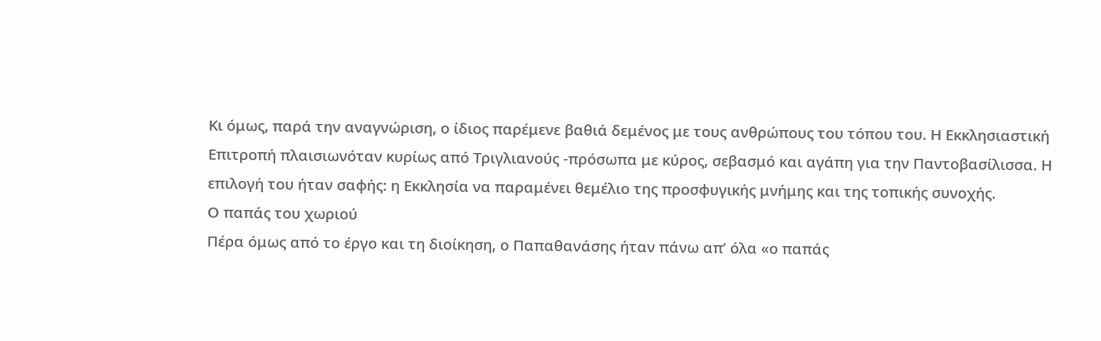Κι όμως, παρά την αναγνώριση, ο ίδιος παρέμενε βαθιά δεμένος με τους ανθρώπους του τόπου του. Η Εκκλησιαστική Επιτροπή πλαισιωνόταν κυρίως από Τριγλιανούς -πρόσωπα με κύρος, σεβασμό και αγάπη για την Παντοβασίλισσα. Η επιλογή του ήταν σαφής: η Εκκλησία να παραμένει θεμέλιο της προσφυγικής μνήμης και της τοπικής συνοχής.
Ο παπάς του χωριού
Πέρα όμως από το έργο και τη διοίκηση, ο Παπαθανάσης ήταν πάνω απ’ όλα «ο παπάς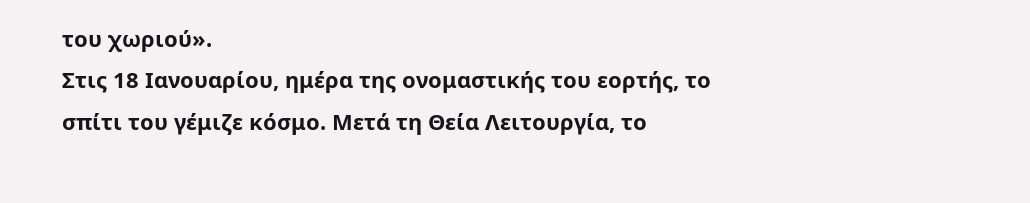του χωριού».
Στις 18 Ιανουαρίου, ημέρα της ονομαστικής του εορτής, το σπίτι του γέμιζε κόσμο. Μετά τη Θεία Λειτουργία, το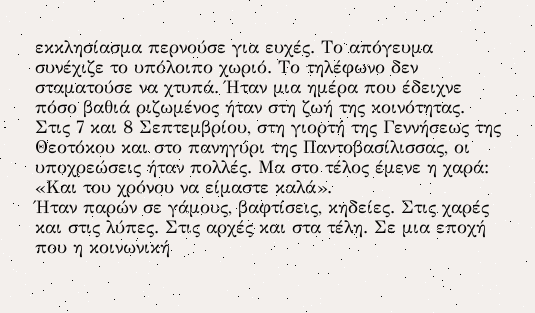εκκλησίασμα περνούσε για ευχές. Το απόγευμα συνέχιζε το υπόλοιπο χωριό. Το τηλέφωνο δεν σταματούσε να χτυπά. Ήταν μια ημέρα που έδειχνε πόσο βαθιά ριζωμένος ήταν στη ζωή της κοινότητας.
Στις 7 και 8 Σεπτεμβρίου, στη γιορτή της Γεννήσεως της Θεοτόκου και στο πανηγύρι της Παντοβασίλισσας, οι υποχρεώσεις ήταν πολλές. Μα στο τέλος έμενε η χαρά: «Και του χρόνου να είμαστε καλά».
Ήταν παρών σε γάμους, βαφτίσεις, κηδείες. Στις χαρές και στις λύπες. Στις αρχές και στα τέλη. Σε μια εποχή που η κοινωνική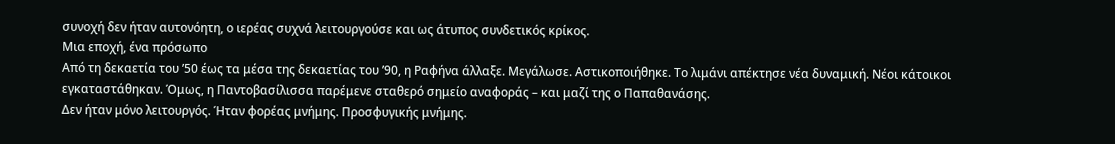συνοχή δεν ήταν αυτονόητη, ο ιερέας συχνά λειτουργούσε και ως άτυπος συνδετικός κρίκος.
Μια εποχή, ένα πρόσωπο
Από τη δεκαετία του ’50 έως τα μέσα της δεκαετίας του ’90, η Ραφήνα άλλαξε. Μεγάλωσε. Αστικοποιήθηκε. Το λιμάνι απέκτησε νέα δυναμική. Νέοι κάτοικοι εγκαταστάθηκαν. Όμως, η Παντοβασίλισσα παρέμενε σταθερό σημείο αναφοράς – και μαζί της ο Παπαθανάσης.
Δεν ήταν μόνο λειτουργός. Ήταν φορέας μνήμης. Προσφυγικής μνήμης.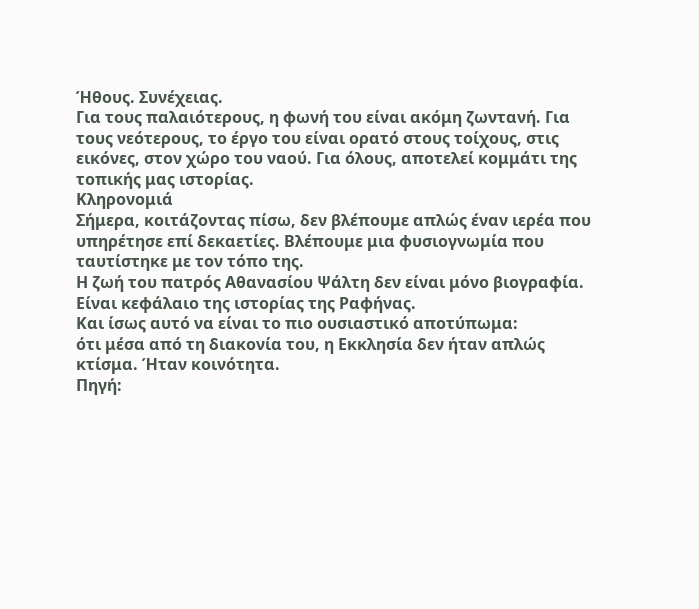Ήθους. Συνέχειας.
Για τους παλαιότερους, η φωνή του είναι ακόμη ζωντανή. Για τους νεότερους, το έργο του είναι ορατό στους τοίχους, στις εικόνες, στον χώρο του ναού. Για όλους, αποτελεί κομμάτι της τοπικής μας ιστορίας.
Κληρονομιά
Σήμερα, κοιτάζοντας πίσω, δεν βλέπουμε απλώς έναν ιερέα που υπηρέτησε επί δεκαετίες. Βλέπουμε μια φυσιογνωμία που ταυτίστηκε με τον τόπο της.
Η ζωή του πατρός Αθανασίου Ψάλτη δεν είναι μόνο βιογραφία. Είναι κεφάλαιο της ιστορίας της Ραφήνας.
Και ίσως αυτό να είναι το πιο ουσιαστικό αποτύπωμα:
ότι μέσα από τη διακονία του, η Εκκλησία δεν ήταν απλώς κτίσμα. Ήταν κοινότητα.
Πηγή: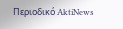Περιοδικό AktiNews